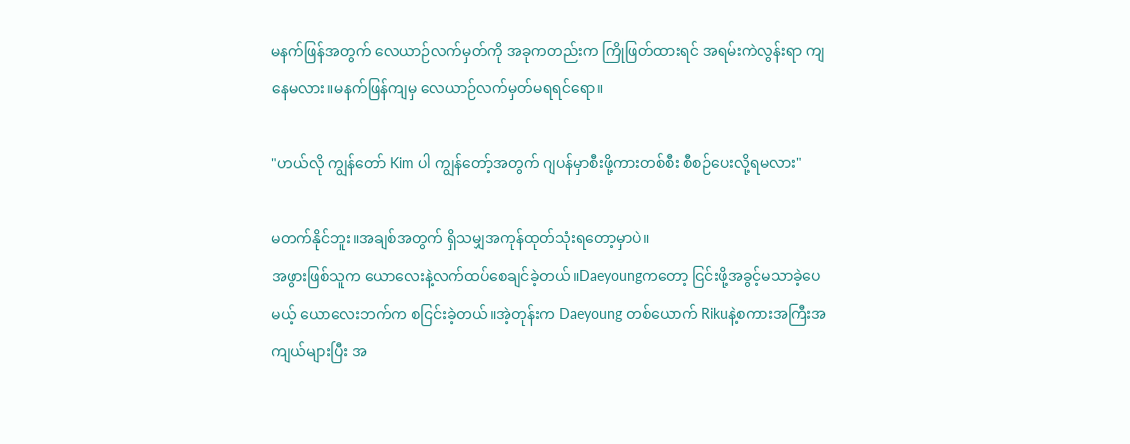မနက်ဖြန်အတွက် လေယာဉ်လက်မှတ်ကို အခုကတည်းက ကြိုဖြတ်ထားရင် အရမ်းကဲလွန်းရာ ကျနေမလား။မနက်ဖြန်ကျမှ လေယာဉ်လက်မှတ်မရရင်ရော။

"ဟယ်လို ကျွန်တော် Kim ပါ ကျွန်တော့်အတွက် ဂျပန်မှာစီးဖို့ကားတစ်စီး စီစဉ်ပေးလို့ရမလား"

မတက်နိုင်ဘူး။အချစ်အတွက် ရှိသမျှအကုန်ထုတ်သုံးရတော့မှာပဲ။
အဖွားဖြစ်သူက ယောလေးနဲ့လက်ထပ်စေချင်ခဲ့တယ်။Daeyoungကတော့ ငြင်းဖို့အခွင့်မသာခဲ့ပေမယ့် ယောလေးဘက်က စငြင်းခဲ့တယ်။အဲ့တုန်းက Daeyoung တစ်ယောက် Rikuနဲ့စကားအကြီးအကျယ်များပြီး အ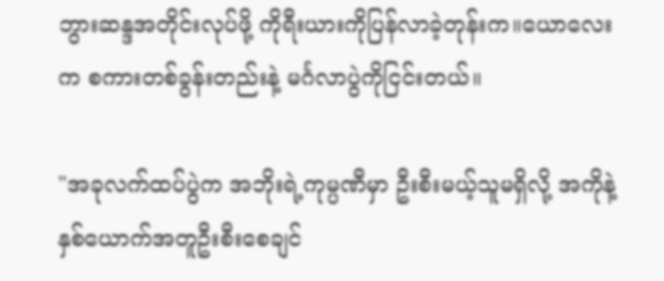ဘွားဆန္ဒအတိုင်းလုပ်ဖို့ ကိုရီးယားကိုပြန်လာခဲ့တုန်းက။ယောလေး က စကားတစ်ခွန်းတည်းနဲ့ မင်္ဂလာပွဲကိုငြင်းတယ်။

"အခုလက်ထပ်ပွဲက အဘိုးရဲ့ကုမ္ပဏီမှာ ဦးစီးမယ့်သူမရှိလို့ အကိုနဲ့နှစ်ယောက်အတူဦးစီးစေချင်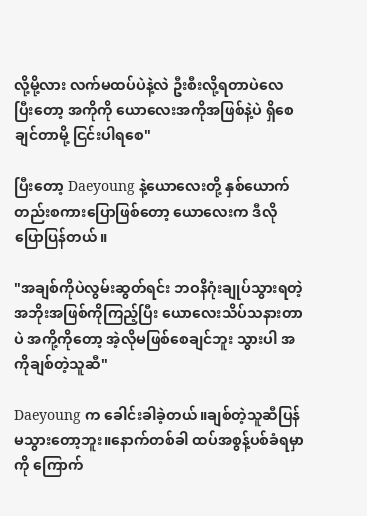လို့မို့လား လက်မထပ်ပဲနဲ့လဲ ဦးစီးလို့ရတာပဲလေ ပြီးတော့ အကိုကို ယောလေးအကိုအဖြစ်နဲ့ပဲ ရှိစေချင်တာမို့ ငြင်းပါရစေ"

ပြီးတော့ Daeyoung နဲ့ယောလေးတို့ နှစ်ယောက်တည်းစကားပြောဖြစ်တော့ ယောလေးက ဒီလိုပြောပြန်တယ်။

"အချစ်ကိုပဲလွမ်းဆွတ်ရင်း ဘဝနိဂုံးချုပ်သွားရတဲ့ အဘိုးအဖြစ်ကိုကြည့်ပြီး ယောလေးသိပ်သနားတာပဲ အကို့ကိုတော့ အဲ့လိုမဖြစ်စေချင်ဘူး သွားပါ အကိုချစ်တဲ့သူဆီ"

Daeyoung က ခေါင်းခါခဲ့တယ်။ချစ်တဲ့သူဆီပြန်မသွားတော့ဘူး။နောက်တစ်ခါ ထပ်အစွန့်ပစ်ခံရမှာကို ကြောက်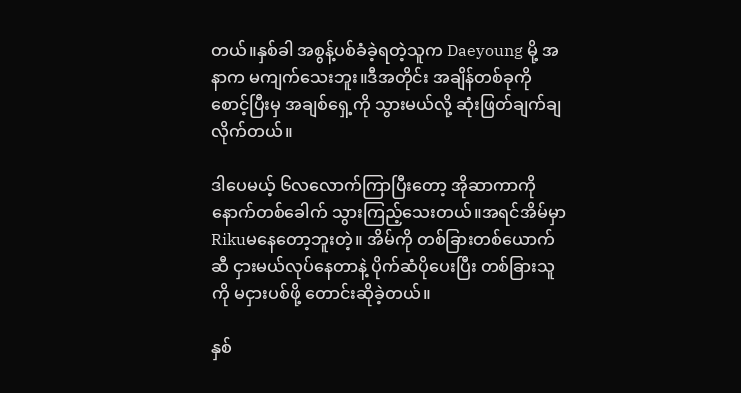တယ်။နှစ်ခါ အစွန့်ပစ်ခံခဲ့ရတဲ့သူက Daeyoung မို့ အနာက မကျက်သေးဘူး။ဒီအတိုင်း အချိန်တစ်ခုကို စောင့်ပြီးမှ အချစ်ရှေ့ကို သွားမယ်လို့ ဆုံးဖြတ်ချက်ချလိုက်တယ်။

ဒါပေမယ့် ၆လလောက်ကြာပြီးတော့ အိုဆာကာကို နောက်တစ်ခေါက် သွားကြည့်သေးတယ်။အရင်အိမ်မှာ Rikuမနေတော့ဘူးတဲ့။ အိမ်ကို တစ်ခြားတစ်ယောက်ဆီ ငှားမယ်လုပ်နေတာနဲ့ ပိုက်ဆံပိုပေးပြီး တစ်ခြားသူကို မငှားပစ်ဖို့ တောင်းဆိုခဲ့တယ်။

နှစ်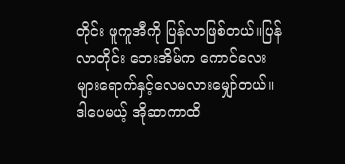တိုင်း ဖူကူအီကို ပြန်လာဖြစ်တယ်။ပြန်လာတိုင်း ဘေးအိမ်က ကောင်လေးများရောက်နှင့်လေမလားမျှော်တယ်။ဒါပေမယ့် အိုဆာကာထိ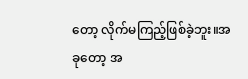တော့ လိုက်မကြည့်ဖြစ်ခဲ့ဘူး။အခုတော့ အ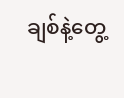ချစ်နဲ့တွေ့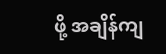ဖို့ အချိန်ကျ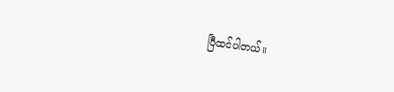ပြီထင်ပါတယ်။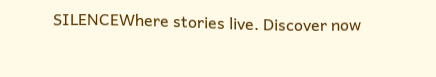SILENCEWhere stories live. Discover now